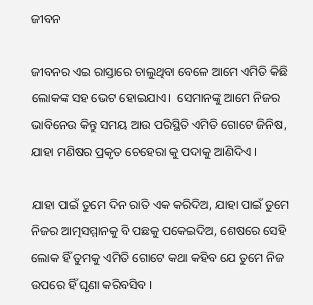ଜୀବନ

ଜୀବନର ଏଇ ରାସ୍ତାରେ ଚାଲୁଥିବା ବେଳେ ଆମେ ଏମିତି କିଛି ଲୋକଙ୍କ ସହ ଭେଟ ହୋଇଯାଏ।  ସେମାନଙ୍କୁ ଆମେ ନିଜର ଭାବିନେଉ କିନ୍ତୁ ସମୟ ଆଉ ପରିସ୍ଥିତି ଏମିତି ଗୋଟେ ଜିନିଷ, ଯାହା ମଣିଷର ପ୍ରକୃତ ଚେହେରା କୁ ପଦାକୁ ଆଣିଦିଏ ।

ଯାହା ପାଇଁ ତୁମେ ଦିନ ରାତି ଏକ କରିଦିଅ, ଯାହା ପାଇଁ ତୁମେ ନିଜର ଆତ୍ମସମ୍ମାନକୁ ବି ପଛକୁ ପକେଇଦିଅ, ଶେଷରେ ସେହି ଲୋକ ହିଁ ତୁମକୁ ଏମିତି ଗୋଟେ କଥା କହିବ ଯେ ତୁମେ ନିଜ ଉପରେ ହିଁ ଘୃଣା କରିବସିବ ।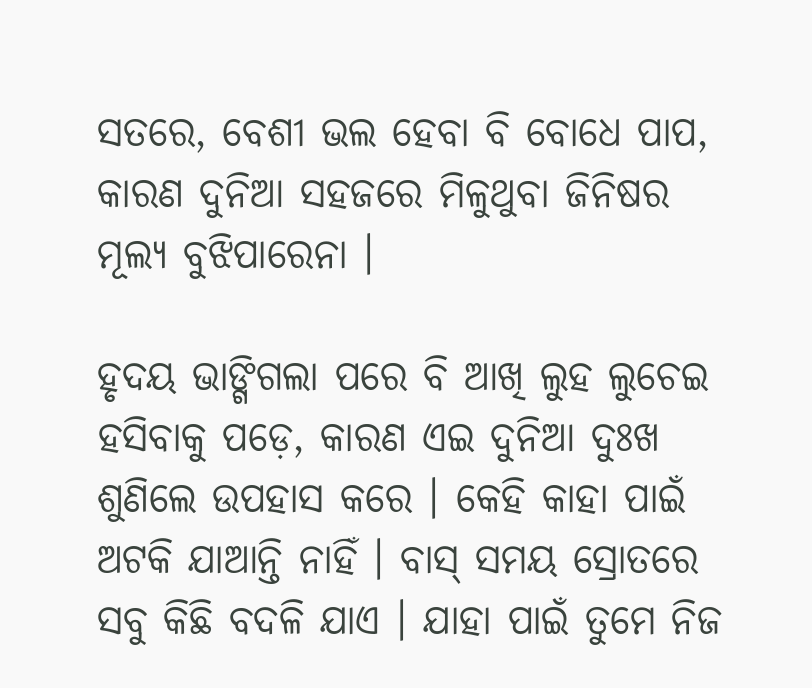ସତରେ, ବେଶୀ ଭଲ ହେବା ବି ବୋଧେ ପାପ, କାରଣ ଦୁନିଆ ସହଜରେ ମିଳୁଥୁବା ଜିନିଷର ମୂଲ୍ୟ ବୁଝିପାରେନା ।

ହୃଦୟ ଭାଙ୍ଗିଗଲା ପରେ ବି ଆଖି ଲୁହ ଲୁଚେଇ ହସିବାକୁ ପଡ଼େ, କାରଣ ଏଇ ଦୁନିଆ ଦୁଃଖ ଶୁଣିଲେ ଉପହାସ କରେ । କେହି କାହା ପାଇଁ ଅଟକି ଯାଆନ୍ତି ନାହିଁ । ବାସ୍ ସମୟ ସ୍ରୋତରେ ସବୁ କିଛି ବଦଳି ଯାଏ । ଯାହା ପାଇଁ ତୁମେ ନିଜ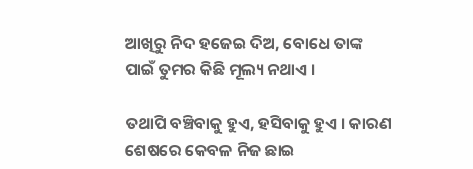ଆଖିରୁ ନିଦ ହଜେଇ ଦିଅ, ବୋଧେ ତାଙ୍କ ପାଇଁ ତୁମର କିଛି ମୂଲ୍ୟ ନଥାଏ ।

ତଥାପି ବଞ୍ଚିବାକୁ ହୁଏ, ହସିବାକୁ ହୁଏ । କାରଣ ଶେଷରେ କେବଳ ନିଜ ଛାଇ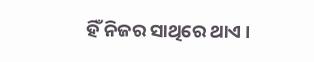ହିଁ ନିଜର ସାଥିରେ ଥାଏ ।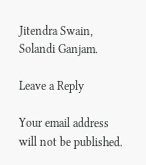Jitendra Swain, Solandi Ganjam.

Leave a Reply

Your email address will not be published.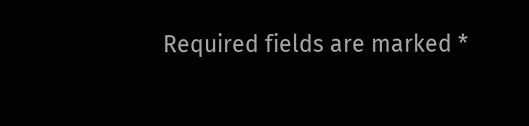Required fields are marked *